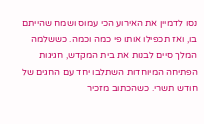נסו לדמיין את האירוע הכי עמוס ושמח שהייתם בו, ואז תכפילו אותו פי כמה וכמה. כששלמה המלך סיים לבנות את בית המקדש, חגיגות הפתיחה המיוחדות השתלבו יחד עם החגים של חודש תשרי. כשהכתוב מזכיר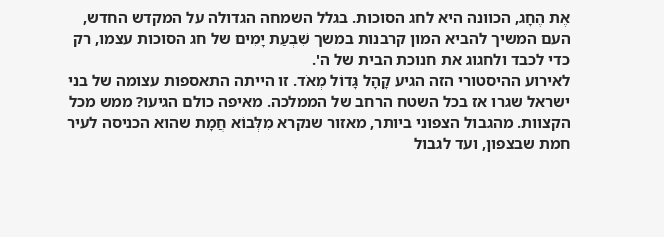אֶת הֶחָג, הכוונה היא לחג הסוכות. בגלל השמחה הגדולה על המקדש החדש, העם המשיך להביא המון קרבנות במשך שִׁבְעַת יָמִים של חג הסוכות עצמו, רק כדי לכבד ולחגוג את חנוכת הבית של ה'.
לאירוע ההיסטורי הזה הגיע קָהָל גָּדוֹל מְאֹד. זו הייתה התאספות עצומה של בני ישראל שגרו אז בכל השטח הרחב של הממלכה. מאיפה כולם הגיעו? ממש מכל הקצוות. מהגבול הצפוני ביותר, מאזור שנקרא מִלְּבוֹא חֲמָת שהוא הכניסה לעיר חמת שבצפון, ועד לגבול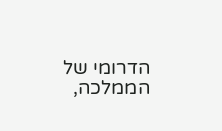הדרומי של הממלכה,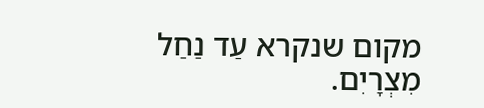מקום שנקרא עַד נַחַל מִצְרָיִם.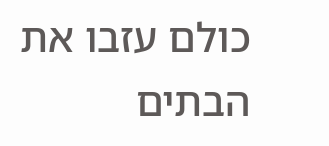כולם עזבו את הבתים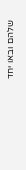שלהם ובאו יחד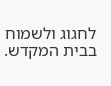לחגוג ולשמוח בבית המקדש.